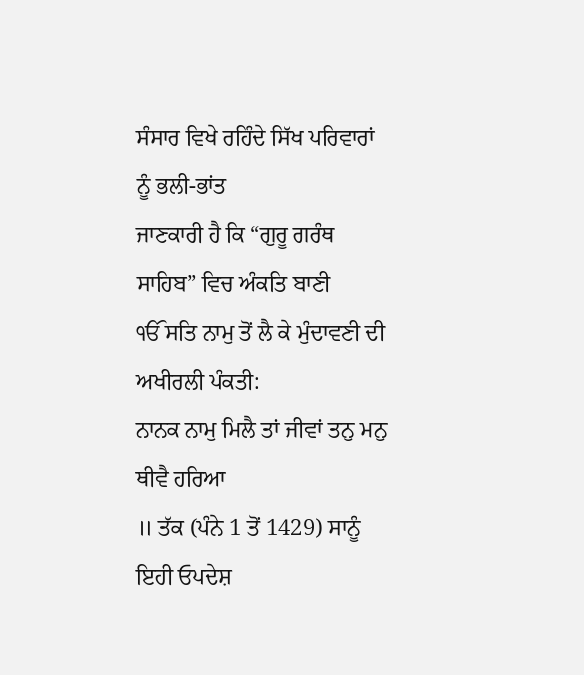ਸੰਸਾਰ ਵਿਖੇ ਰਹਿੰਦੇ ਸਿੱਖ ਪਰਿਵਾਰਾਂ ਨੂੰ ਭਲੀ-ਭਾਂਤ
ਜਾਣਕਾਰੀ ਹੈ ਕਿ “ਗੁਰੂ ਗਰੰਥ ਸਾਹਿਬ” ਵਿਚ ਅੰਕਤਿ ਬਾਣੀ
ੴ ਸਤਿ ਨਾਮੁ ਤੋਂ ਲੈ ਕੇ ਮੁੰਦਾਵਣੀ ਦੀ ਅਖੀਰਲੀ ਪੰਕਤੀ:
ਨਾਨਕ ਨਾਮੁ ਮਿਲੈ ਤਾਂ ਜੀਵਾਂ ਤਨੁ ਮਨੁ ਥੀਵੈ ਹਰਿਆ
॥ ਤੱਕ (ਪੰਨੇ 1 ਤੋਂ 1429) ਸਾਨੂੰ ਇਹੀ ਓਪਦੇਸ਼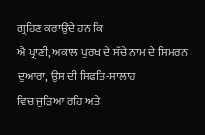ਗ੍ਰਹਿਣ ਕਰਾਉਂਦੇ ਹਨ ਕਿ
ਐ ਪ੍ਰਾਣੀ, ਅਕਾਲ ਪੁਰਖ ਦੇ ਸੱਚੇ ਨਾਮ ਦੇ ਸਿਮਰਨ ਦੁਆਰਾ, ਉਸ ਦੀ ਸਿਫਤਿ-ਸਾਲਾਹ
ਵਿਚ ਜੁੜਿਆ ਰਹਿ ਅਤੇ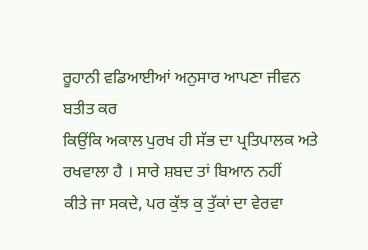ਰੂਹਾਨੀ ਵਡਿਆਈਆਂ ਅਨੁਸਾਰ ਆਪਣਾ ਜੀਵਨ ਬਤੀਤ ਕਰ
ਕਿਉਂਕਿ ਅਕਾਲ ਪੁਰਖ ਹੀ ਸੱਭ ਦਾ ਪ੍ਰਤਿਪਾਲਕ ਅਤੇ ਰਖਵਾਲਾ ਹੈ । ਸਾਰੇ ਸ਼ਬਦ ਤਾਂ ਬਿਆਨ ਨਹੀਂ
ਕੀਤੇ ਜਾ ਸਕਦੇ, ਪਰ ਕੁੱਝ ਕੁ ਤੁੱਕਾਂ ਦਾ ਵੇਰਵਾ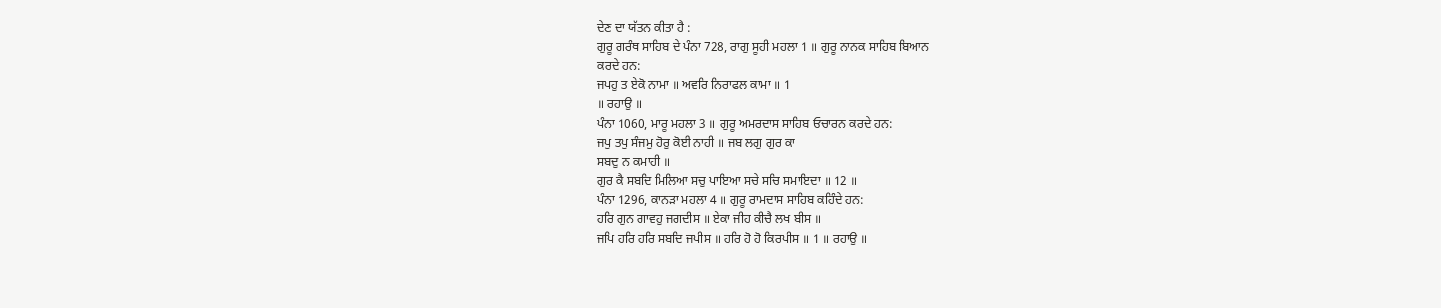ਦੇਣ ਦਾ ਯੱਤਨ ਕੀਤਾ ਹੈ :
ਗੁਰੂ ਗਰੰਥ ਸਾਹਿਬ ਦੇ ਪੰਨਾ 728, ਰਾਗੁ ਸੂਹੀ ਮਹਲਾ 1 ॥ ਗੁਰੂ ਨਾਨਕ ਸਾਹਿਬ ਬਿਆਨ
ਕਰਦੇ ਹਨ:
ਜਪਹੁ ਤ ਏਕੋ ਨਾਮਾ ॥ ਅਵਰਿ ਨਿਰਾਫਲ ਕਾਮਾ ॥ 1
॥ ਰਹਾਉ ॥
ਪੰਨਾ 1060, ਮਾਰੂ ਮਹਲਾ 3 ॥ ਗੁਰੂ ਅਮਰਦਾਸ ਸਾਹਿਬ ਓਚਾਰਨ ਕਰਦੇ ਹਨ:
ਜਪੁ ਤਪੁ ਸੰਜਮੁ ਹੋਰੁ ਕੋਈ ਨਾਹੀ ॥ ਜਬ ਲਗੁ ਗੁਰ ਕਾ
ਸਬਦੁ ਨ ਕਮਾਹੀ ॥
ਗੁਰ ਕੈ ਸਬਦਿ ਮਿਲਿਆ ਸਚੁ ਪਾਇਆ ਸਚੇ ਸਚਿ ਸਮਾਇਦਾ ॥ 12 ॥
ਪੰਨਾ 1296, ਕਾਨੜਾ ਮਹਲਾ 4 ॥ ਗੁਰੂ ਰਾਮਦਾਸ ਸਾਹਿਬ ਕਹਿੰਦੇ ਹਨ:
ਹਰਿ ਗੁਨ ਗਾਵਹੁ ਜਗਦੀਸ ॥ ਏਕਾ ਜੀਹ ਕੀਚੈ ਲਖ ਬੀਸ ॥
ਜਪਿ ਹਰਿ ਹਰਿ ਸਬਦਿ ਜਪੀਸ ॥ ਹਰਿ ਹੋ ਹੋ ਕਿਰਪੀਸ ॥ 1 ॥ ਰਹਾਉ ॥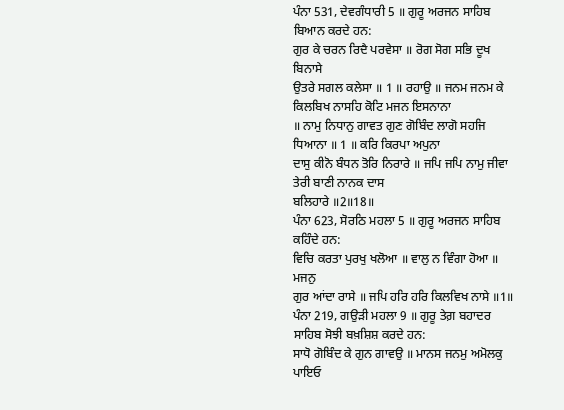ਪੰਨਾ 531, ਦੇਵਗੰਧਾਰੀ 5 ॥ ਗੁਰੂ ਅਰਜਨ ਸਾਹਿਬ ਬਿਆਨ ਕਰਦੇ ਹਨ:
ਗੁਰ ਕੇ ਚਰਨ ਰਿਦੈ ਪਰਵੇਸਾ ॥ ਰੋਗ ਸੋਗ ਸਭਿ ਦੂਖ ਬਿਨਾਸੇ
ਉਤਰੇ ਸਗਲ ਕਲੇਸਾ ॥ 1 ॥ ਰਹਾਉ ॥ ਜਨਮ ਜਨਮ ਕੇ ਕਿਲਬਿਖ ਨਾਸਹਿ ਕੋਟਿ ਮਜਨ ਇਸਨਾਨਾ
॥ ਨਾਮੁ ਨਿਧਾਨੁ ਗਾਵਤ ਗੁਣ ਗੋਬਿੰਦ ਲਾਗੋ ਸਹਜਿ ਧਿਆਨਾ ॥ 1 ॥ ਕਰਿ ਕਿਰਪਾ ਅਪੁਨਾ
ਦਾਸੁ ਕੀਨੋ ਬੰਧਨ ਤੋਰਿ ਨਿਰਾਰੇ ॥ ਜਪਿ ਜਪਿ ਨਾਮੁ ਜੀਵਾ ਤੇਰੀ ਬਾਣੀ ਨਾਨਕ ਦਾਸ
ਬਲਿਹਾਰੇ ॥2॥18॥
ਪੰਨਾ 623, ਸੋਰਠਿ ਮਹਲਾ 5 ॥ ਗੁਰੂ ਅਰਜਨ ਸਾਹਿਬ ਕਹਿੰਦੇ ਹਨ:
ਵਿਚਿ ਕਰਤਾ ਪੁਰਖੁ ਖਲੋਆ ॥ ਵਾਲੁ ਨ ਵਿੰਗਾ ਹੋਆ ॥ ਮਜਨੁ
ਗੁਰ ਆਂਦਾ ਰਾਸੇ ॥ ਜਪਿ ਹਰਿ ਹਰਿ ਕਿਲਵਿਖ ਨਾਸੇ ॥1॥
ਪੰਨਾ 219, ਗਉੜੀ ਮਹਲਾ 9 ॥ ਗੁਰੂ ਤੇਗ਼ ਬਹਾਦਰ ਸਾਹਿਬ ਸੋਝੀ ਬਖ਼ਸ਼ਿਸ਼ ਕਰਦੇ ਹਨ:
ਸਾਧੋ ਗੋਬਿੰਦ ਕੇ ਗੁਨ ਗਾਵਉ ॥ ਮਾਨਸ ਜਨਮੁ ਅਮੋਲਕੁ
ਪਾਇਓ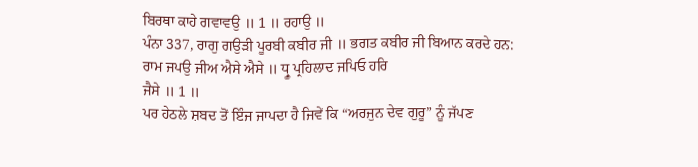ਬਿਰਥਾ ਕਾਹੇ ਗਵਾਵਉ ॥ 1 ॥ ਰਹਾਉ ॥
ਪੰਨਾ 337, ਰਾਗੁ ਗਉੜੀ ਪੂਰਬੀ ਕਬੀਰ ਜੀ ॥ ਭਗਤ ਕਬੀਰ ਜੀ ਬਿਆਨ ਕਰਦੇ ਹਨ:
ਰਾਮ ਜਪਉ ਜੀਅ ਐਸੇ ਐਸੇ ॥ ਧ੍ਰੂ ਪ੍ਰਹਿਲਾਦ ਜਪਿਓ ਹਰਿ
ਜੈਸੇ ॥ 1 ॥
ਪਰ ਹੇਠਲੇ ਸ਼ਬਦ ਤੋਂ ਇੰਜ ਜਾਪਦਾ ਹੈ ਜਿਵੇਂ ਕਿ “ਅਰਜੁਨ ਦੇਵ ਗੁਰੂ” ਨੂੰ ਜੱਪਣ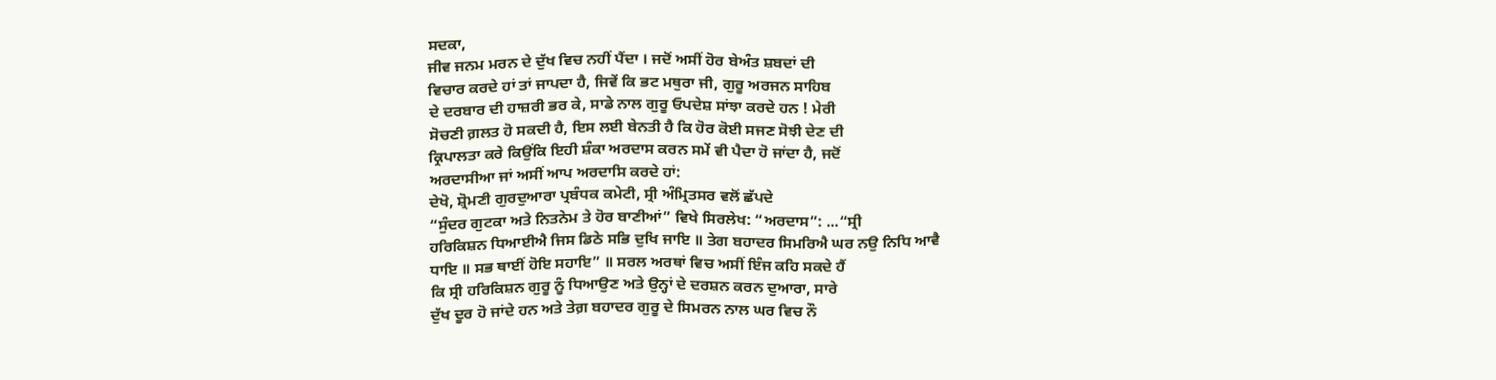ਸਦਕਾ,
ਜੀਵ ਜਨਮ ਮਰਨ ਦੇ ਦੁੱਖ ਵਿਚ ਨਹੀਂ ਪੈਂਦਾ । ਜਦੋਂ ਅਸੀਂ ਹੋਰ ਬੇਅੰਤ ਸ਼ਬਦਾਂ ਦੀ
ਵਿਚਾਰ ਕਰਦੇ ਹਾਂ ਤਾਂ ਜਾਪਦਾ ਹੈ, ਜਿਵੇਂ ਕਿ ਭਟ ਮਥੁਰਾ ਜੀ, ਗੁਰੂ ਅਰਜਨ ਸਾਹਿਬ
ਦੇ ਦਰਬਾਰ ਦੀ ਹਾਜ਼ਰੀ ਭਰ ਕੇ, ਸਾਡੇ ਨਾਲ ਗੁਰੂ ਓਪਦੇਸ਼ ਸਾਂਝਾ ਕਰਦੇ ਹਨ ! ਮੇਰੀ
ਸੋਚਣੀ ਗ਼ਲਤ ਹੋ ਸਕਦੀ ਹੈ, ਇਸ ਲਈ ਬੇਨਤੀ ਹੈ ਕਿ ਹੋਰ ਕੋਈ ਸਜਣ ਸੋਝੀ ਦੇਣ ਦੀ
ਕ੍ਰਿਪਾਲਤਾ ਕਰੇ ਕਿਉਂਕਿ ਇਹੀ ਸ਼ੰਕਾ ਅਰਦਾਸ ਕਰਨ ਸਮੇਂ ਵੀ ਪੈਦਾ ਹੋ ਜਾਂਦਾ ਹੈ, ਜਦੋਂ
ਅਰਦਾਸੀਆ ਜਾਂ ਅਸੀਂ ਆਪ ਅਰਦਾਸਿ ਕਰਦੇ ਹਾਂ:
ਦੇਖੋ, ਸ਼੍ਰੋਮਣੀ ਗੁਰਦੁਆਰਾ ਪ੍ਰਬੰਧਕ ਕਮੇਟੀ, ਸ੍ਰੀ ਅੰਮ੍ਰਿਤਸਰ ਵਲੋਂ ਛੱਪਦੇ
“ਸੁੰਦਰ ਗੁਟਕਾ ਅਤੇ ਨਿਤਨੇਮ ਤੇ ਹੋਰ ਬਾਣੀਆਂ” ਵਿਖੇ ਸਿਰਲੇਖ: “ਅਰਦਾਸ”: ...“ਸ੍ਰੀ
ਹਰਿਕਿਸ਼ਨ ਧਿਆਈਐ ਜਿਸ ਡਿਠੇ ਸਭਿ ਦੁਖਿ ਜਾਇ ॥ ਤੇਗ ਬਹਾਦਰ ਸਿਮਰਿਐ ਘਰ ਨਉ ਨਿਧਿ ਆਵੈ
ਧਾਇ ॥ ਸਭ ਥਾਈਂ ਹੋਇ ਸਹਾਇ” ॥ ਸਰਲ ਅਰਥਾਂ ਵਿਚ ਅਸੀਂ ਇੰਜ ਕਹਿ ਸਕਦੇ ਹੈਂ
ਕਿ ਸ੍ਰੀ ਹਰਿਕਿਸ਼ਨ ਗੁਰੂ ਨੂੰ ਧਿਆਉਣ ਅਤੇ ਉਨ੍ਹਾਂ ਦੇ ਦਰਸ਼ਨ ਕਰਨ ਦੁਆਰਾ, ਸਾਰੇ
ਦੁੱਖ ਦੂਰ ਹੋ ਜਾਂਦੇ ਹਨ ਅਤੇ ਤੇਗ਼ ਬਹਾਦਰ ਗੁਰੂ ਦੇ ਸਿਮਰਨ ਨਾਲ ਘਰ ਵਿਚ ਨੌ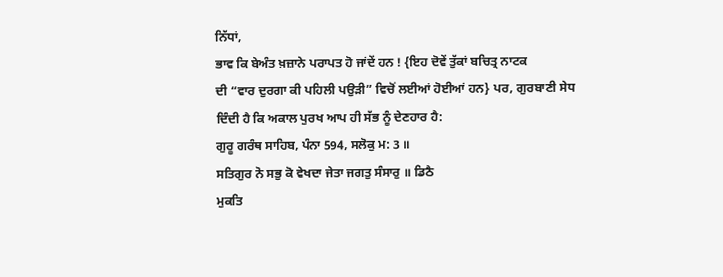ਨਿੱਧਾਂ,
ਭਾਵ ਕਿ ਬੇਅੰਤ ਖ਼ਜ਼ਾਨੇ ਪਰਾਪਤ ਹੋ ਜਾਂਦੇਂ ਹਨ ! {ਇਹ ਦੋਵੇਂ ਤੁੱਕਾਂ ਬਚਿਤ੍ਰ ਨਾਟਕ
ਦੀ “ਵਾਰ ਦੁਰਗਾ ਕੀ ਪਹਿਲੀ ਪਉੜੀ” ਵਿਚੋਂ ਲਈਆਂ ਹੋਈਆਂ ਹਨ} ਪਰ, ਗੁਰਬਾਣੀ ਸੇਧ
ਦਿੰਦੀ ਹੈ ਕਿ ਅਕਾਲ ਪੁਰਖ ਆਪ ਹੀ ਸੱਭ ਨੂੰ ਦੇਣਹਾਰ ਹੈ:
ਗੁਰੂ ਗਰੰਥ ਸਾਹਿਬ, ਪੰਨਾ 594, ਸਲੋਕੁ ਮ: 3 ॥
ਸਤਿਗੁਰ ਨੋ ਸਭੁ ਕੋ ਵੇਖਦਾ ਜੇਤਾ ਜਗਤੁ ਸੰਸਾਰੁ ॥ ਡਿਠੈ
ਮੁਕਤਿ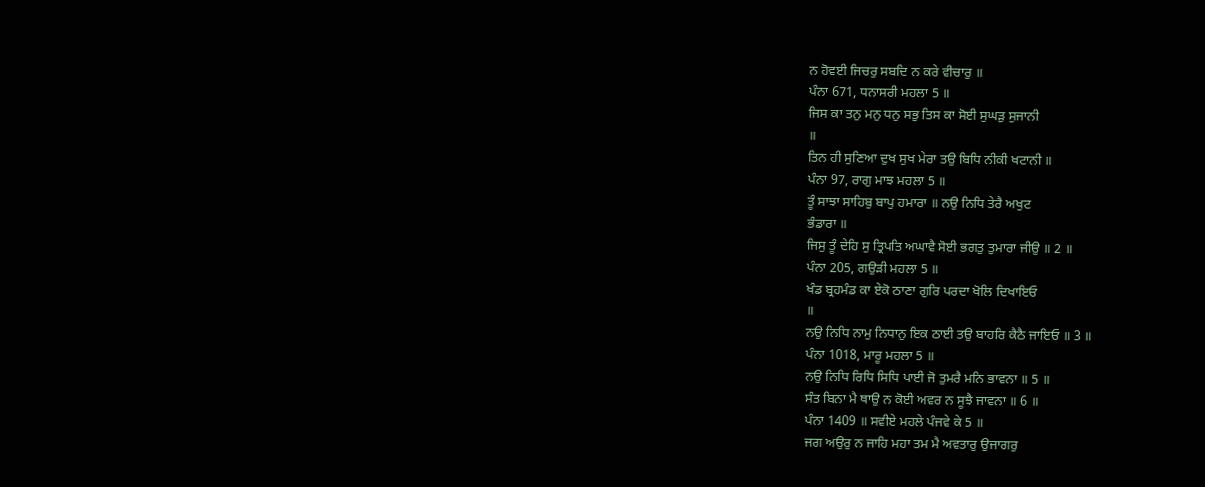ਨ ਹੋਵਈ ਜਿਚਰੁ ਸਬਦਿ ਨ ਕਰੇ ਵੀਚਾਰੁ ॥
ਪੰਨਾ 671, ਧਨਾਸਰੀ ਮਹਲਾ 5 ॥
ਜਿਸ ਕਾ ਤਨੁ ਮਨੁ ਧਨੁ ਸਭੁ ਤਿਸ ਕਾ ਸੋਈ ਸੁਘੜੁ ਸੁਜਾਨੀ
॥
ਤਿਨ ਹੀ ਸੁਣਿਆ ਦੁਖ ਸੁਖ ਮੇਰਾ ਤਉ ਬਿਧਿ ਨੀਕੀ ਖਟਾਨੀ ॥
ਪੰਨਾ 97, ਰਾਗੁ ਮਾਝ ਮਹਲਾ 5 ॥
ਤੂੰ ਸਾਝਾ ਸਾਹਿਬੁ ਬਾਪੁ ਹਮਾਰਾ ॥ ਨਉ ਨਿਧਿ ਤੇਰੈ ਅਖੁਟ
ਭੰਡਾਰਾ ॥
ਜਿਸੁ ਤੂੰ ਦੇਹਿ ਸੁ ਤ੍ਰਿਪਤਿ ਅਘਾਵੈ ਸੋਈ ਭਗਤੁ ਤੁਮਾਰਾ ਜੀਉ ॥ 2 ॥
ਪੰਨਾ 205, ਗਉੜੀ ਮਹਲਾ 5 ॥
ਖੰਡ ਬ੍ਰਹਮੰਡ ਕਾ ਏਕੋ ਠਾਣਾ ਗੁਰਿ ਪਰਦਾ ਖੋਲਿ ਦਿਖਾਇਓ
॥
ਨਉ ਨਿਧਿ ਨਾਮੁ ਨਿਧਾਨੁ ਇਕ ਠਾਈ ਤਉ ਬਾਹਰਿ ਕੈਠੈ ਜਾਇਓ ॥ 3 ॥
ਪੰਨਾ 1018, ਮਾਰੂ ਮਹਲਾ 5 ॥
ਨਉ ਨਿਧਿ ਰਿਧਿ ਸਿਧਿ ਪਾਈ ਜੋ ਤੁਮਰੈ ਮਨਿ ਭਾਵਨਾ ॥ 5 ॥
ਸੰਤ ਬਿਨਾ ਮੈ ਥਾਉ ਨ ਕੋਈ ਅਵਰ ਨ ਸੂਝੈ ਜਾਵਨਾ ॥ 6 ॥
ਪੰਨਾ 1409 ॥ ਸਵੀਏ ਮਹਲੇ ਪੰਜਵੇ ਕੇ 5 ॥
ਜਗ ਅਉਰੁ ਨ ਜਾਹਿ ਮਹਾ ਤਮ ਮੈ ਅਵਤਾਰੁ ਉਜਾਗਰੁ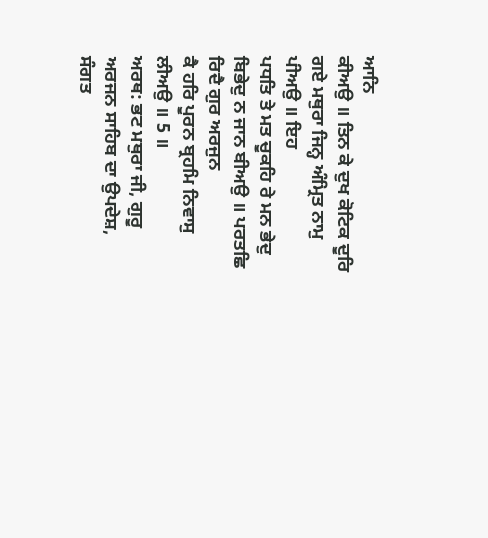ਆਨਿ
ਕੀਅਉ ॥ ਤਿਨ ਕੇ ਦੁਖ ਕੋਟਿਕ ਦੂਰਿ ਗਏ ਮਥੁਰਾ ਜਿਨ੍ਹ ਅੰਮ੍ਰਿਤ ਨਾਮੁ ਪੀਅਉ ॥ ਇਹ
ਪਧਤਿ ਤੇ ਮਤ ਚੂਕਹਿ ਰੇ ਮਨ ਭੇਦੁ ਬਿਭੇਦੁ ਨ ਜਾਨ ਬੀਅਉ ॥ ਪਰਤਛਿ ਰਿਦੈ ਗੁਰ ਅਰਜੁਨ
ਕੈ ਹਰਿ ਪੂਰਨ ਬ੍ਰਹਮਿ ਨਿਵਾਸੁ ਲੀਅਉ ॥ 5 ॥
ਅਰਥ: ਭਟ ਮਥੁਰਾ ਜੀ, ਗੁਰੂ
ਅਰਜਨ ਸਾਹਿਬ ਦਾ ਉਪਦੇਸ਼, ਸੰਗਤ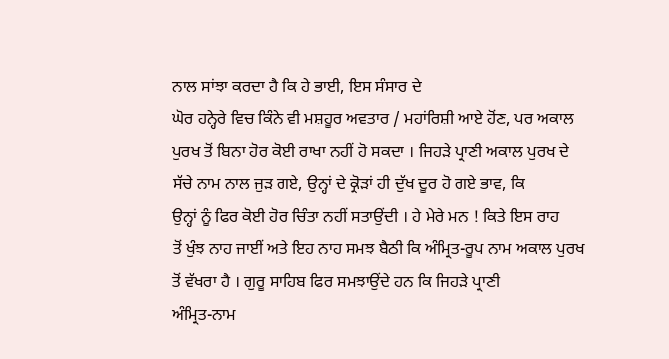ਨਾਲ ਸਾਂਝਾ ਕਰਦਾ ਹੈ ਕਿ ਹੇ ਭਾਈ, ਇਸ ਸੰਸਾਰ ਦੇ
ਘੋਰ ਹਨ੍ਹੇਰੇ ਵਿਚ ਕਿੰਨੇ ਵੀ ਮਸ਼ਹੂਰ ਅਵਤਾਰ / ਮਹਾਂਰਿਸ਼ੀ ਆਏ ਹੋਂਣ, ਪਰ ਅਕਾਲ
ਪੁਰਖ ਤੋਂ ਬਿਨਾ ਹੋਰ ਕੋਈ ਰਾਖਾ ਨਹੀਂ ਹੋ ਸਕਦਾ । ਜਿਹੜੇ ਪ੍ਰਾਣੀ ਅਕਾਲ ਪੁਰਖ ਦੇ
ਸੱਚੇ ਨਾਮ ਨਾਲ ਜੁੜ ਗਏ, ਉਨ੍ਹਾਂ ਦੇ ਕ੍ਰੋੜਾਂ ਹੀ ਦੁੱਖ ਦੂਰ ਹੋ ਗਏ ਭਾਵ, ਕਿ
ਉਨ੍ਹਾਂ ਨੂੰ ਫਿਰ ਕੋਈ ਹੋਰ ਚਿੰਤਾ ਨਹੀਂ ਸਤਾਉਂਦੀ । ਹੇ ਮੇਰੇ ਮਨ ! ਕਿਤੇ ਇਸ ਰਾਹ
ਤੋਂ ਖੁੰਝ ਨਾਹ ਜਾਈਂ ਅਤੇ ਇਹ ਨਾਹ ਸਮਝ ਬੈਠੀ ਕਿ ਅੰਮ੍ਰਿਤ-ਰੂਪ ਨਾਮ ਅਕਾਲ ਪੁਰਖ
ਤੋਂ ਵੱਖਰਾ ਹੈ । ਗੁਰੂ ਸਾਹਿਬ ਫਿਰ ਸਮਝਾਉਂਦੇ ਹਨ ਕਿ ਜਿਹੜੇ ਪ੍ਰਾਣੀ
ਅੰਮ੍ਰਿਤ-ਨਾਮ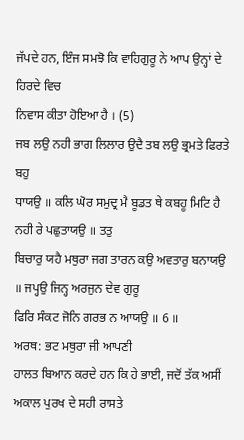ਜੱਪਦੇ ਹਨ, ਇੰਜ ਸਮਝੋ ਕਿ ਵਾਹਿਗੁਰੂ ਨੇ ਆਪ ਉਨ੍ਹਾਂ ਦੇ ਹਿਰਦੇ ਵਿਚ
ਨਿਵਾਸ ਕੀਤਾ ਹੋਇਆ ਹੈ । (5)
ਜਬ ਲਉ ਨਹੀ ਭਾਗ ਲਿਲਾਰ ਉਦੈ ਤਬ ਲਉ ਭ੍ਰਮਤੇ ਫਿਰਤੇ ਬਹੁ
ਧਾਯਉ ॥ ਕਲਿ ਘੋਰ ਸਮੁਦ੍ਰ ਮੈ ਬੂਡਤ ਥੇ ਕਬਹੂ ਮਿਟਿ ਹੈ ਨਹੀ ਰੇ ਪਛੁਤਾਯਉ ॥ ਤਤੁ
ਬਿਚਾਰੁ ਯਹੈ ਮਥੁਰਾ ਜਗ ਤਾਰਨ ਕਉ ਅਵਤਾਰੁ ਬਨਾਯਉ ॥ ਜਪ੍ਹਉ ਜਿਨ੍ਹ ਅਰਜੁਨ ਦੇਵ ਗੁਰੂ
ਫਿਰਿ ਸੰਕਟ ਜੋਨਿ ਗਰਭ ਨ ਆਯਉ ॥ 6 ॥
ਅਰਥ: ਭਟ ਮਥੁਰਾ ਜੀ ਆਪਣੀ
ਹਾਲਤ ਬਿਆਨ ਕਰਦੇ ਹਨ ਕਿ ਹੇ ਭਾਈ, ਜਦੋਂ ਤੱਕ ਅਸੀਂ ਅਕਾਲ ਪੁਰਖ ਦੇ ਸਹੀ ਰਾਸਤੇ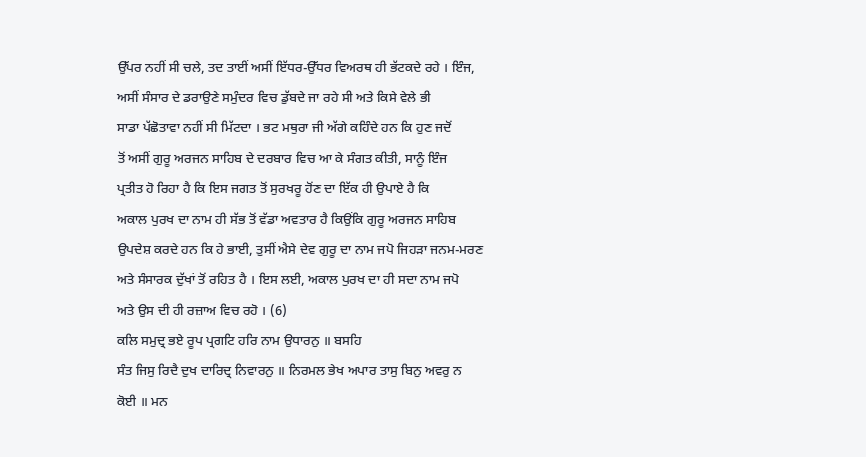ਉੱਪਰ ਨਹੀਂ ਸੀ ਚਲੇ, ਤਦ ਤਾਈਂ ਅਸੀਂ ਇੱਧਰ-ਉੱਧਰ ਵਿਅਰਥ ਹੀ ਭੱਟਕਦੇ ਰਹੇ । ਇੰਜ,
ਅਸੀਂ ਸੰਸਾਰ ਦੇ ਡਰਾਉਣੇ ਸਮੁੰਦਰ ਵਿਚ ਡੁੱਬਦੇ ਜਾ ਰਹੇ ਸੀ ਅਤੇ ਕਿਸੇ ਵੇਲੇ ਭੀ
ਸਾਡਾ ਪੱਛੋਤਾਵਾ ਨਹੀਂ ਸੀ ਮਿੱਟਦਾ । ਭਟ ਮਥੁਰਾ ਜੀ ਅੱਗੇ ਕਹਿੰਦੇ ਹਨ ਕਿ ਹੁਣ ਜਦੋਂ
ਤੋਂ ਅਸੀਂ ਗੁਰੂ ਅਰਜਨ ਸਾਹਿਬ ਦੇ ਦਰਬਾਰ ਵਿਚ ਆ ਕੇ ਸੰਗਤ ਕੀਤੀ, ਸਾਨੂੰ ਇੰਜ
ਪ੍ਰਤੀਤ ਹੋ ਰਿਹਾ ਹੈ ਕਿ ਇਸ ਜਗਤ ਤੋਂ ਸੁਰਖਰੂ ਹੋਂਣ ਦਾ ਇੱਕ ਹੀ ਉਪਾਏ ਹੈ ਕਿ
ਅਕਾਲ ਪੁਰਖ ਦਾ ਨਾਮ ਹੀ ਸੱਭ ਤੋਂ ਵੱਡਾ ਅਵਤਾਰ ਹੈ ਕਿਉਂਕਿ ਗੁਰੂ ਅਰਜਨ ਸਾਹਿਬ
ਉਪਦੇਸ਼ ਕਰਦੇ ਹਨ ਕਿ ਹੇ ਭਾਈ, ਤੁਸੀਂ ਐਸੇ ਦੇਵ ਗੁਰੂ ਦਾ ਨਾਮ ਜਪੋ ਜਿਹੜਾ ਜਨਮ-ਮਰਣ
ਅਤੇ ਸੰਸਾਰਕ ਦੁੱਖਾਂ ਤੋਂ ਰਹਿਤ ਹੈ । ਇਸ ਲਈ, ਅਕਾਲ ਪੁਰਖ ਦਾ ਹੀ ਸਦਾ ਨਾਮ ਜਪੋ
ਅਤੇ ਉਸ ਦੀ ਹੀ ਰਜ਼ਾਅ ਵਿਚ ਰਹੋ । (6)
ਕਲਿ ਸਮੁਦ੍ਰ ਭਏ ਰੂਪ ਪ੍ਰਗਟਿ ਹਰਿ ਨਾਮ ਉਧਾਰਨੁ ॥ ਬਸਹਿ
ਸੰਤ ਜਿਸੁ ਰਿਦੈ ਦੁਖ ਦਾਰਿਦ੍ਰ ਨਿਵਾਰਨੁ ॥ ਨਿਰਮਲ ਭੇਖ ਅਪਾਰ ਤਾਸੁ ਬਿਨੁ ਅਵਰੁ ਨ
ਕੋਈ ॥ ਮਨ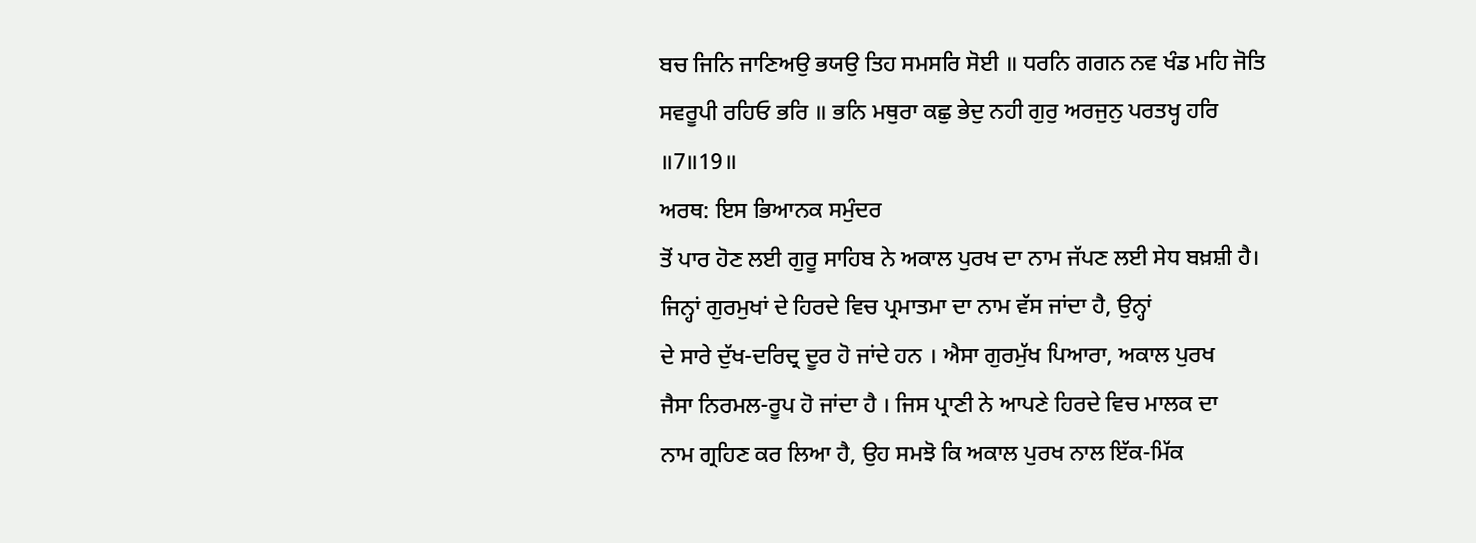ਬਚ ਜਿਨਿ ਜਾਣਿਅਉ ਭਯਉ ਤਿਹ ਸਮਸਰਿ ਸੋਈ ॥ ਧਰਨਿ ਗਗਨ ਨਵ ਖੰਡ ਮਹਿ ਜੋਤਿ
ਸਵਰੂਪੀ ਰਹਿਓ ਭਰਿ ॥ ਭਨਿ ਮਥੁਰਾ ਕਛੁ ਭੇਦੁ ਨਹੀ ਗੁਰੁ ਅਰਜੁਨੁ ਪਰਤਖ੍ਹ ਹਰਿ
॥7॥19॥
ਅਰਥ: ਇਸ ਭਿਆਨਕ ਸਮੁੰਦਰ
ਤੋਂ ਪਾਰ ਹੋਣ ਲਈ ਗੁਰੂ ਸਾਹਿਬ ਨੇ ਅਕਾਲ ਪੁਰਖ ਦਾ ਨਾਮ ਜੱਪਣ ਲਈ ਸੇਧ ਬਖ਼ਸ਼ੀ ਹੈ।
ਜਿਨ੍ਹਾਂ ਗੁਰਮੁਖਾਂ ਦੇ ਹਿਰਦੇ ਵਿਚ ਪ੍ਰਮਾਤਮਾ ਦਾ ਨਾਮ ਵੱਸ ਜਾਂਦਾ ਹੈ, ਉਨ੍ਹਾਂ
ਦੇ ਸਾਰੇ ਦੁੱਖ-ਦਰਿਦ੍ਰ ਦੂਰ ਹੋ ਜਾਂਦੇ ਹਨ । ਐਸਾ ਗੁਰਮੁੱਖ ਪਿਆਰਾ, ਅਕਾਲ ਪੁਰਖ
ਜੈਸਾ ਨਿਰਮਲ-ਰੂਪ ਹੋ ਜਾਂਦਾ ਹੈ । ਜਿਸ ਪ੍ਰਾਣੀ ਨੇ ਆਪਣੇ ਹਿਰਦੇ ਵਿਚ ਮਾਲਕ ਦਾ
ਨਾਮ ਗ੍ਰਹਿਣ ਕਰ ਲਿਆ ਹੈ, ਉਹ ਸਮਝੋ ਕਿ ਅਕਾਲ ਪੁਰਖ ਨਾਲ ਇੱਕ-ਮਿੱਕ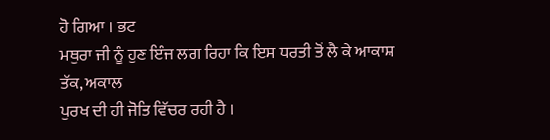ਹੋ ਗਿਆ । ਭਟ
ਮਥੁਰਾ ਜੀ ਨੂੰ ਹੁਣ ਇੰਜ ਲਗ ਰਿਹਾ ਕਿ ਇਸ ਧਰਤੀ ਤੋਂ ਲੈ ਕੇ ਆਕਾਸ਼ ਤੱਕ, ਅਕਾਲ
ਪੁਰਖ ਦੀ ਹੀ ਜੋਤਿ ਵਿੱਚਰ ਰਹੀ ਹੈ ।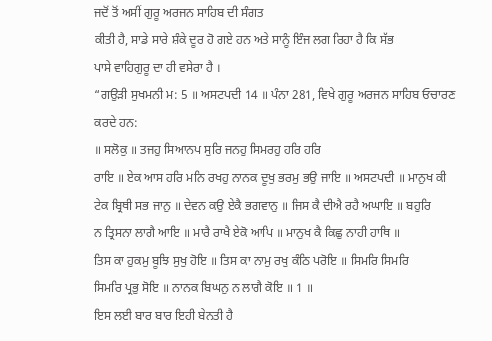ਜਦੋਂ ਤੋਂ ਅਸੀਂ ਗੁਰੂ ਅਰਜਨ ਸਾਹਿਬ ਦੀ ਸੰਗਤ
ਕੀਤੀ ਹੈ, ਸਾਡੇ ਸਾਰੇ ਸ਼ੰਕੇ ਦੂਰ ਹੋ ਗਏ ਹਨ ਅਤੇ ਸਾਨੂੰ ਇੰਜ ਲਗ ਰਿਹਾ ਹੈ ਕਿ ਸੱਭ
ਪਾਸੇ ਵਾਹਿਗੁਰੂ ਦਾ ਹੀ ਵਸੇਰਾ ਹੈ ।
“ਗਉੜੀ ਸੁਖਮਨੀ ਮ: 5 ॥ ਅਸਟਪਦੀ 14 ॥ ਪੰਨਾ 281, ਵਿਖੇ ਗੁਰੂ ਅਰਜਨ ਸਾਹਿਬ ਓਚਾਰਣ
ਕਰਦੇ ਹਨ:
॥ ਸਲੋਕੁ ॥ ਤਜਹੁ ਸਿਆਨਪ ਸੁਰਿ ਜਨਹੁ ਸਿਮਰਹੁ ਹਰਿ ਹਰਿ
ਰਾਇ ॥ ਏਕ ਆਸ ਹਰਿ ਮਨਿ ਰਖਹੁ ਨਾਨਕ ਦੂਖੁ ਭਰਮੁ ਭਉ ਜਾਇ ॥ ਅਸਟਪਦੀ ॥ ਮਾਨੁਖ ਕੀ
ਟੇਕ ਬ੍ਰਿਥੀ ਸਭ ਜਾਨੁ ॥ ਦੇਵਨ ਕਉ ਏਕੈ ਭਗਵਾਨੁ ॥ ਜਿਸ ਕੈ ਦੀਐ ਰਹੈ ਅਘਾਇ ॥ ਬਹੁਰਿ
ਨ ਤ੍ਰਿਸਨਾ ਲਾਗੈ ਆਇ ॥ ਮਾਰੈ ਰਾਖੈ ਏਕੋ ਆਪਿ ॥ ਮਾਨੁਖ ਕੈ ਕਿਛੁ ਨਾਹੀ ਹਾਥਿ ॥
ਤਿਸ ਕਾ ਹੁਕਮੁ ਬੂਝਿ ਸੁਖੁ ਹੋਇ ॥ ਤਿਸ ਕਾ ਨਾਮੁ ਰਖੁ ਕੰਠਿ ਪਰੋਇ ॥ ਸਿਮਰਿ ਸਿਮਰਿ
ਸਿਮਰਿ ਪ੍ਰਭੁ ਸੋਇ ॥ ਨਾਨਕ ਬਿਘਨੁ ਨ ਲਾਗੈ ਕੋਇ ॥ 1 ॥
ਇਸ ਲਈ ਬਾਰ ਬਾਰ ਇਹੀ ਬੇਨਤੀ ਹੈ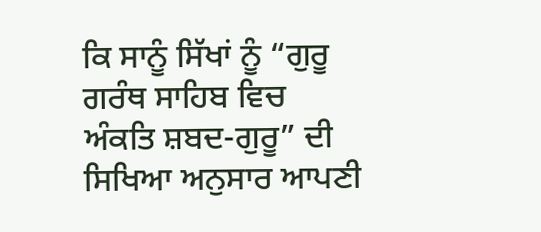ਕਿ ਸਾਨੂੰ ਸਿੱਖਾਂ ਨੂੰ “ਗੁਰੂ ਗਰੰਥ ਸਾਹਿਬ ਵਿਚ
ਅੰਕਤਿ ਸ਼ਬਦ-ਗੁਰੂ” ਦੀ ਸਿਖਿਆ ਅਨੁਸਾਰ ਆਪਣੀ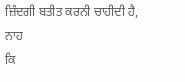ਜ਼ਿੰਦਗੀ ਬਤੀਤ ਕਰਨੀ ਚਾਹੀਦੀ ਹੈ, ਨਾਹ
ਕਿ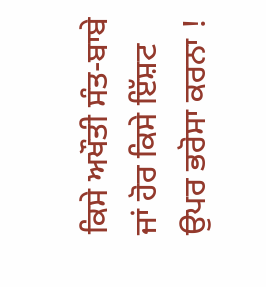ਕਿਸੇ ਅਖੌਤੀ ਸੰਤ-ਬਾਬੇ ਜਾਂ ਹੋਰ ਕਿਸੇ ਇੱਸ਼ਟ ਉਪਰ ਭਰੋਸਾ ਕਰਨਾ !